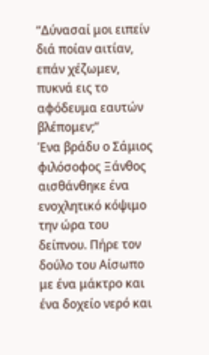“Δύνασαί μοι ειπείν διά ποίαν αιτίαν, επάν χέζωμεν, πυκνά εις το αφόδευμα εαυτών βλέπομεν;”
Ένα βράδυ ο Σάμιος φιλόσοφος Ξάνθος αισθάνθηκε ένα ενοχλητικό κόψιμο την ώρα του δείπνου. Πήρε τον δούλο του Αίσωπο με ένα μάκτρο και ένα δοχείο νερό και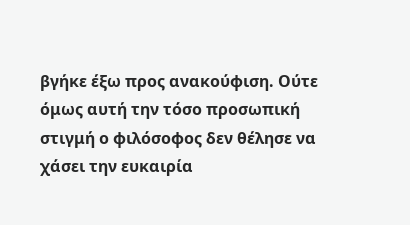βγήκε έξω προς ανακούφιση. Ούτε όμως αυτή την τόσο προσωπική στιγμή ο φιλόσοφος δεν θέλησε να χάσει την ευκαιρία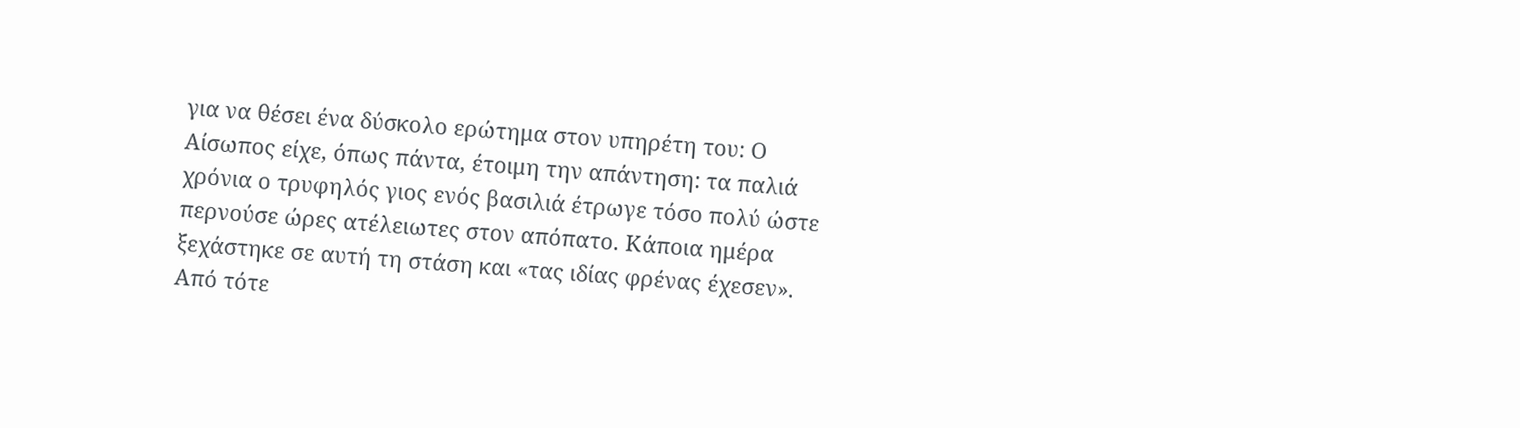για να θέσει ένα δύσκολο ερώτημα στον υπηρέτη του: Ο Αίσωπος είχε, όπως πάντα, έτοιμη την απάντηση: τα παλιά χρόνια ο τρυφηλός γιος ενός βασιλιά έτρωγε τόσο πολύ ώστε περνούσε ώρες ατέλειωτες στον απόπατο. Κάποια ημέρα ξεχάστηκε σε αυτή τη στάση και «τας ιδίας φρένας έχεσεν».
Από τότε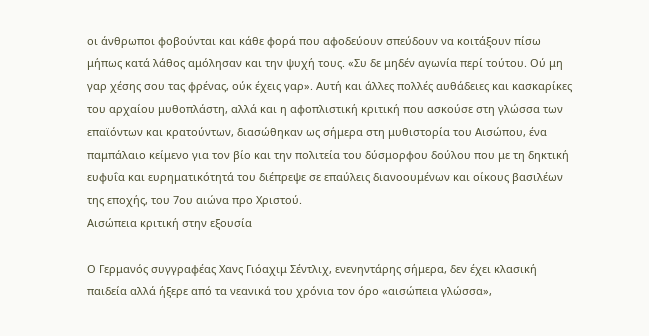οι άνθρωποι φοβούνται και κάθε φορά που αφοδεύουν σπεύδουν να κοιτάξουν πίσω μήπως κατά λάθος αμόλησαν και την ψυχή τους. «Συ δε μηδέν αγωνία περί τούτου. Ού μη γαρ χέσης σου τας φρένας, ούκ έχεις γαρ». Αυτή και άλλες πολλές αυθάδειες και κασκαρίκες του αρχαίου μυθοπλάστη, αλλά και η αφοπλιστική κριτική που ασκούσε στη γλώσσα των επαϊόντων και κρατούντων, διασώθηκαν ως σήμερα στη μυθιστορία του Αισώπου, ένα παμπάλαιο κείμενο για τον βίο και την πολιτεία του δύσμορφου δούλου που με τη δηκτική ευφυΐα και ευρηματικότητά του διέπρεψε σε επαύλεις διανοουμένων και οίκους βασιλέων της εποχής, του 7ου αιώνα προ Χριστού.
Αισώπεια κριτική στην εξουσία

Ο Γερμανός συγγραφέας Χανς Γιόαχιμ Σέντλιχ, ενενηντάρης σήμερα, δεν έχει κλασική παιδεία αλλά ήξερε από τα νεανικά του χρόνια τον όρο «αισώπεια γλώσσα»,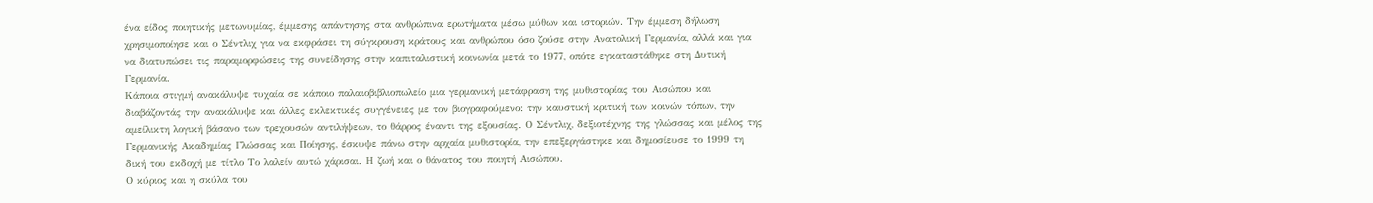ένα είδος ποιητικής μετωνυμίας, έμμεσης απάντησης στα ανθρώπινα ερωτήματα μέσω μύθων και ιστοριών. Την έμμεση δήλωση χρησιμοποίησε και ο Σέντλιχ για να εκφράσει τη σύγκρουση κράτους και ανθρώπου όσο ζούσε στην Ανατολική Γερμανία, αλλά και για να διατυπώσει τις παραμορφώσεις της συνείδησης στην καπιταλιστική κοινωνία μετά το 1977, οπότε εγκαταστάθηκε στη Δυτική Γερμανία.
Κάποια στιγμή ανακάλυψε τυχαία σε κάποιο παλαιοβιβλιοπωλείο μια γερμανική μετάφραση της μυθιστορίας του Αισώπου και διαβάζοντάς την ανακάλυψε και άλλες εκλεκτικές συγγένειες με τον βιογραφούμενο: την καυστική κριτική των κοινών τόπων, την αμείλικτη λογική βάσανο των τρεχουσών αντιλήψεων, το θάρρος έναντι της εξουσίας. Ο Σέντλιχ, δεξιοτέχνης της γλώσσας και μέλος της Γερμανικής Ακαδημίας Γλώσσας και Ποίησης, έσκυψε πάνω στην αρχαία μυθιστορία, την επεξεργάστηκε και δημοσίευσε το 1999 τη δική του εκδοχή με τίτλο Το λαλείν αυτώ χάρισαι. Η ζωή και ο θάνατος του ποιητή Αισώπου.
Ο κύριος και η σκύλα του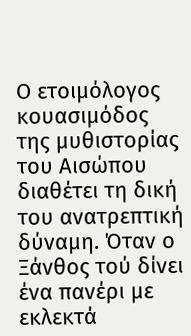Ο ετοιμόλογος κουασιμόδος της μυθιστορίας του Αισώπου διαθέτει τη δική του ανατρεπτική δύναμη. Όταν ο Ξάνθος τού δίνει ένα πανέρι με εκλεκτά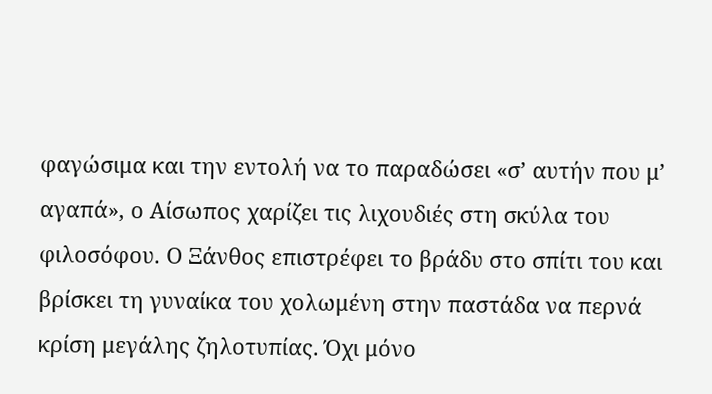φαγώσιμα και την εντολή να το παραδώσει «σ’ αυτήν που μ’ αγαπά», ο Αίσωπος χαρίζει τις λιχουδιές στη σκύλα του φιλοσόφου. Ο Ξάνθος επιστρέφει το βράδυ στο σπίτι του και βρίσκει τη γυναίκα του χολωμένη στην παστάδα να περνά κρίση μεγάλης ζηλοτυπίας. Όχι μόνο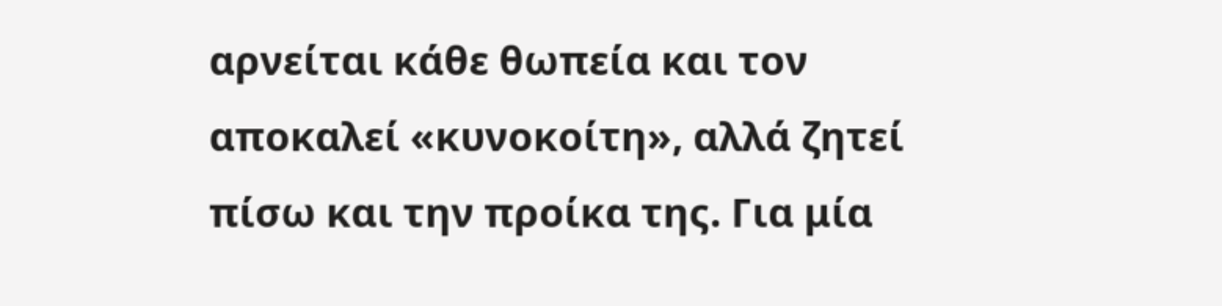αρνείται κάθε θωπεία και τον αποκαλεί «κυνοκοίτη», αλλά ζητεί πίσω και την προίκα της. Για μία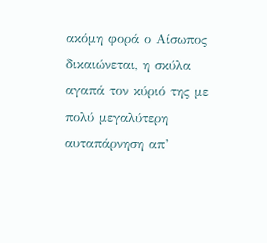ακόμη φορά ο Αίσωπος δικαιώνεται, η σκύλα αγαπά τον κύριό της με πολύ μεγαλύτερη αυταπάρνηση απ’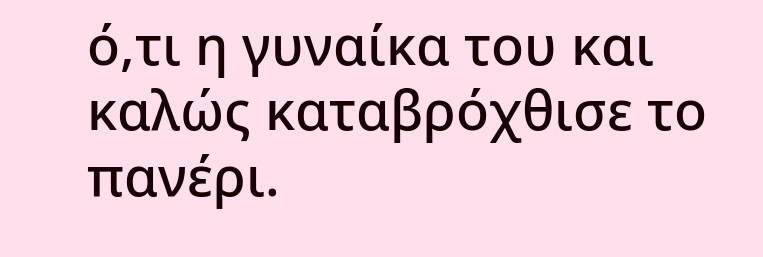ό,τι η γυναίκα του και καλώς καταβρόχθισε το πανέρι.